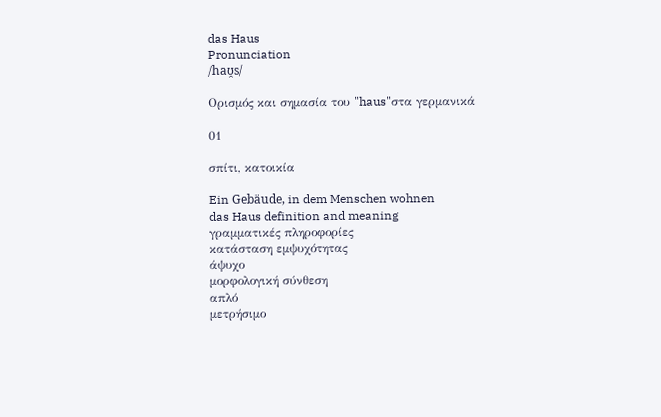das Haus
Pronunciation
/haʊ̯s/

Ορισμός και σημασία του "haus"στα γερμανικά

01

σπίτι, κατοικία

Ein Gebäude, in dem Menschen wohnen
das Haus definition and meaning
γραμματικές πληροφορίες
κατάσταση εμψυχότητας
άψυχο
μορφολογική σύνθεση
απλό
μετρήσιμο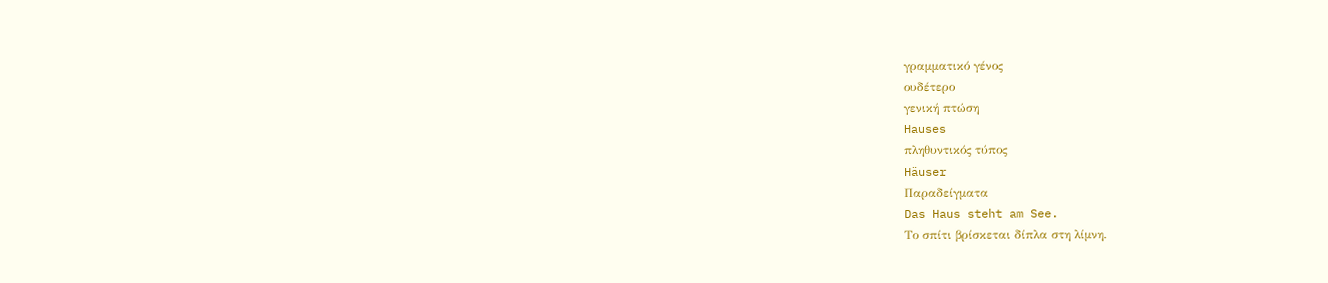γραμματικό γένος
ουδέτερο
γενική πτώση
Hauses
πληθυντικός τύπος
Häuser
Παραδείγματα
Das Haus steht am See.
Το σπίτι βρίσκεται δίπλα στη λίμνη.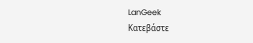LanGeek
Κατεβάστε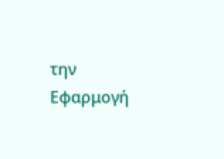την Εφαρμογή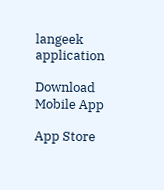langeek application

Download Mobile App

App Store